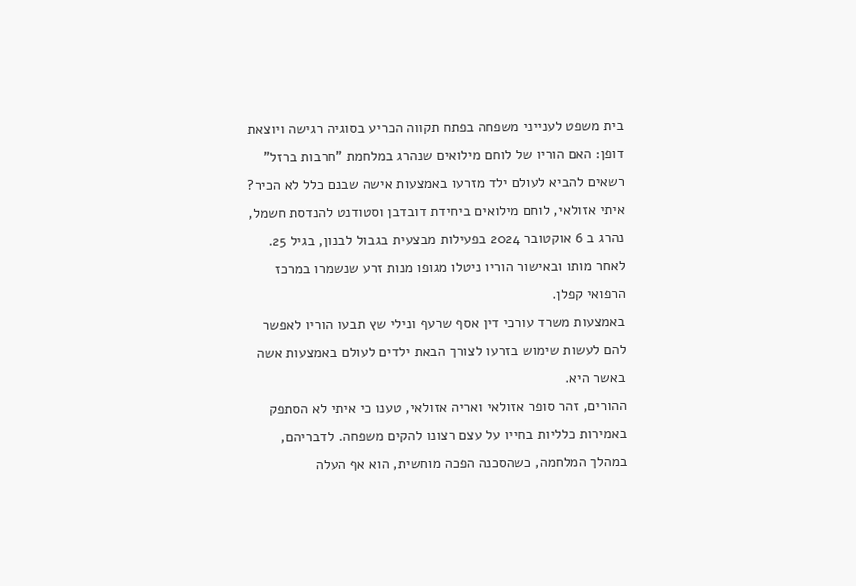בית משפט לענייני משפחה בפתח תקווה הכריע בסוגיה רגישה ויוצאת דופן: האם הוריו של לוחם מילואים שנהרג במלחמת "חרבות ברזל" רשאים להביא לעולם ילד מזרעו באמצעות אישה שבנם כלל לא הכיר?
איתי אזולאי, לוחם מילואים ביחידת דובדבן וסטודנט להנדסת חשמל, נהרג ב 6 אוקטובר 2024 בפעילות מבצעית בגבול לבנון, בגיל 25.
לאחר מותו ובאישור הוריו ניטלו מגופו מנות זרע שנשמרו במרכז הרפואי קפלן.
באמצעות משרד עורכי דין אסף שרעף ונילי שץ תבעו הוריו לאפשר להם לעשות שימוש בזרעו לצורך הבאת ילדים לעולם באמצעות אשה באשר היא.
ההורים, זהר סופר אזולאי ואריה אזולאי, טענו כי איתי לא הסתפק באמירות כלליות בחייו על עצם רצונו להקים משפחה. לדבריהם, במהלך המלחמה, כשהסכנה הפכה מוחשית, הוא אף העלה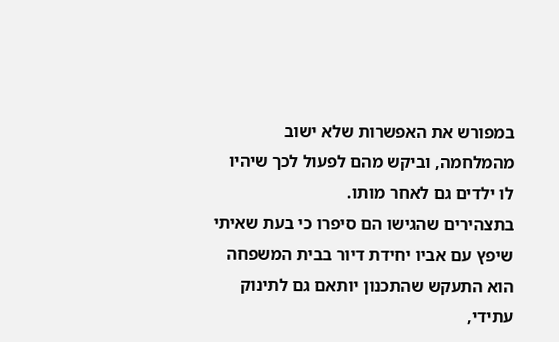במפורש את האפשרות שלא ישוב מהמלחמה, וביקש מהם לפעול לכך שיהיו לו ילדים גם לאחר מותו.
בתצהירים שהגישו הם סיפרו כי בעת שאיתי שיפץ עם אביו יחידת דיור בבית המשפחה הוא התעקש שהתכנון יותאם גם לתינוק עתידי,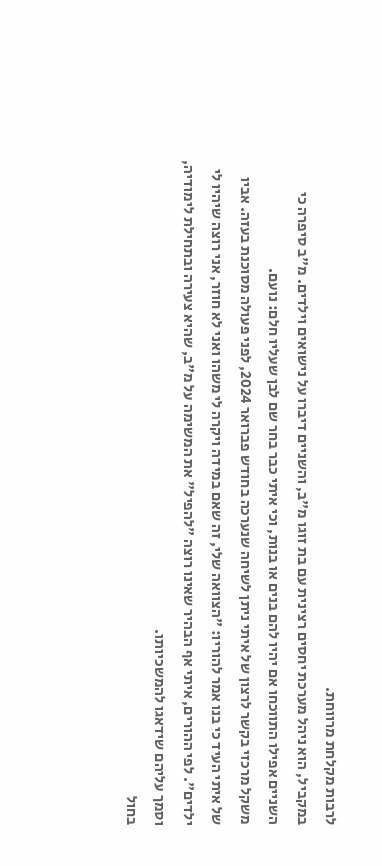לרבות מקלחת מרווחת.
במקביל, הוא ניהל מערכת יחסים רצינית עם בת זוגו מ"ב, והשניים דיברו על נישואים וילדים. מ"ב סיפרה כי השניים אפילו התווכחו אם יהיו להם בנים או בנות, וכי איתי כבר בחר שם לבן שעליו חלם: נועם.
משקל מרכזי בקשר לרצון של איתי ניתן לשיחה שנערכה בחודש פברואר 2024, לפני פעולה מסוכנת בעזה. אביו של איתי העיד כי בנו אמר להוריו: "הצוואה שלי, זה שאם במידה ויקרה לי משהו ואני לא חוזר, אני רוצה שיהיו לי ילדים". לפי ההורים, איתי אף הבהיר שאינו רוצה "להפיל" את המשימה על מ"ב, שהיא צעירה ובתחילת לימודיה, וסמך עליהם שידאגו להמשכיותו.
בחול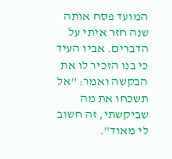המועד פסח אותה שנה חזר איתי על הדברים. אביו העיד כי בנו הזכיר לו את הבקשה ואמר: "אל תשכחו את מה שביקשתי, זה חשוב לי מאוד".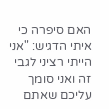האם סיפרה כי איתי הדגיש: "אני הייתי רציני לגבי זה ואני סומך עליכם שאתם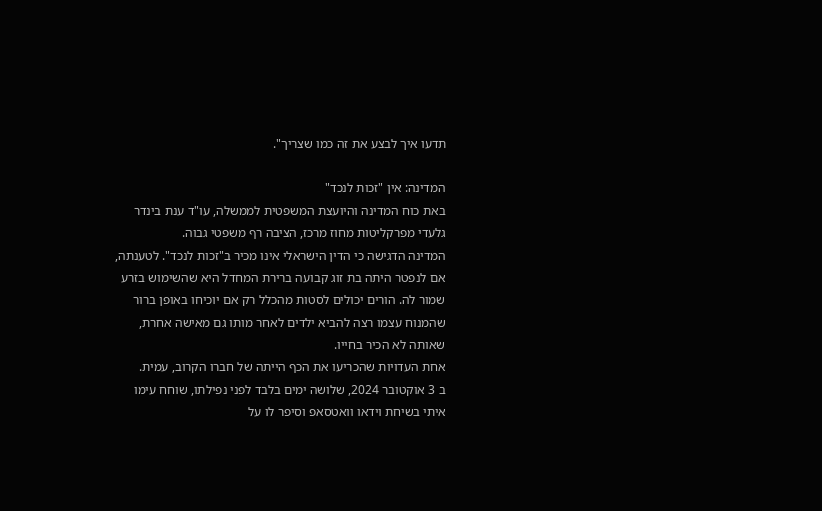תדעו איך לבצע את זה כמו שצריך".

המדינה: אין "זכות לנכד"
באת כוח המדינה והיועצת המשפטית לממשלה, עו"ד ענת בינדר גלעדי מפרקליטות מחוז מרכז, הציבה רף משפטי גבוה.
המדינה הדגישה כי הדין הישראלי אינו מכיר ב"זכות לנכד". לטענתה, אם לנפטר היתה בת זוג קבועה ברירת המחדל היא שהשימוש בזרע שמור לה. הורים יכולים לסטות מהכלל רק אם יוכיחו באופן ברור שהמנוח עצמו רצה להביא ילדים לאחר מותו גם מאישה אחרת, שאותה לא הכיר בחייו.
אחת העדויות שהכריעו את הכף הייתה של חברו הקרוב, עמית.
ב 3 אוקטובר 2024, שלושה ימים בלבד לפני נפילתו, שוחח עימו איתי בשיחת וידאו וואטסאפ וסיפר לו על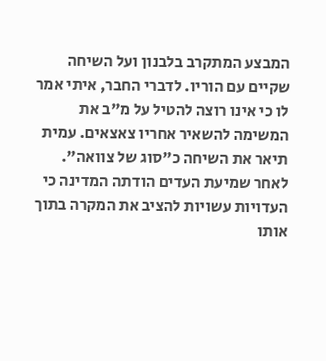המבצע המתקרב בלבנון ועל השיחה שקיים עם הוריו. לדברי החבר, איתי אמר לו כי אינו רוצה להטיל על מ"ב את המשימה להשאיר אחריו צאצאים. עמית תיאר את השיחה כ"סוג של צוואה".
לאחר שמיעת העדים הודתה המדינה כי העדויות עשויות להציב את המקרה בתוך אותו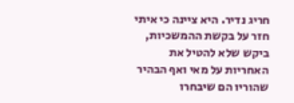חריג נדיר. היא ציינה כי איתי חזר על בקשת ההמשכיות, ביקש שלא להטיל את האחריות על מאי ואף הבהיר שהוריו הם שיבחרו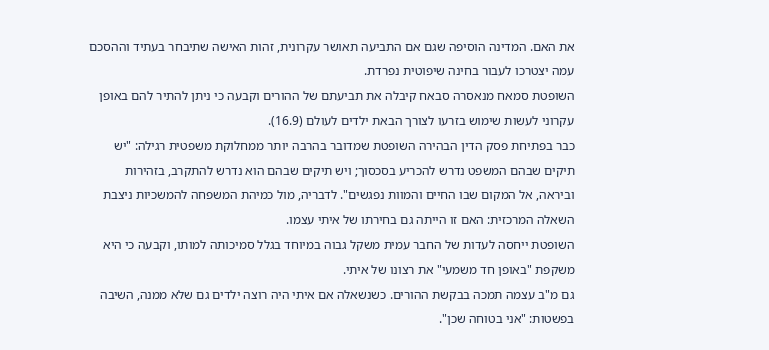את האם. המדינה הוסיפה שגם אם התביעה תאושר עקרונית, זהות האישה שתיבחר בעתיד וההסכם עמה יצטרכו לעבור בחינה שיפוטית נפרדת.
השופטת סמאח מנאסרה סבאח קיבלה את תביעתם של ההורים וקבעה כי ניתן להתיר להם באופן עקרוני לעשות שימוש בזרעו לצורך הבאת ילדים לעולם (16.9).
כבר בפתיחת פסק הדין הבהירה השופטת שמדובר בהרבה יותר ממחלוקת משפטית רגילה: "יש תיקים שבהם המשפט נדרש להכריע בסכסוך; ויש תיקים שבהם הוא נדרש להתקרב, בזהירות וביראה, אל המקום שבו החיים והמוות נפגשים". לדבריה, מול כמיהת המשפחה להמשכיות ניצבת השאלה המרכזית: האם זו הייתה גם בחירתו של איתי עצמו.
השופטת ייחסה לעדות של החבר עמית משקל גבוה במיוחד בגלל סמיכותה למותו, וקבעה כי היא משקפת "באופן חד משמעי" את רצונו של איתי.
גם מ"ב עצמה תמכה בבקשת ההורים. כשנשאלה אם איתי היה רוצה ילדים גם שלא ממנה, השיבה בפשטות: "אני בטוחה שכן".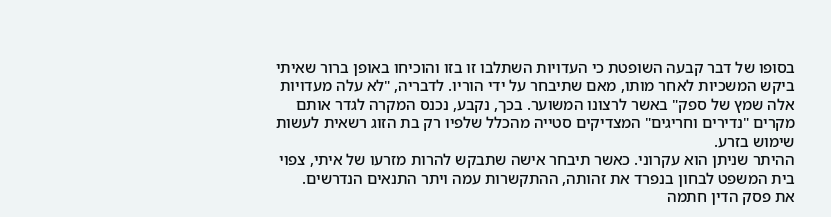בסופו של דבר קבעה השופטת כי העדויות השתלבו זו בזו והוכיחו באופן ברור שאיתי ביקש המשכיות לאחר מותו, מאם שתיבחר על ידי הוריו. לדבריה, "לא עלה מעדויות אלה שמץ של ספק" באשר לרצונו המשוער. בכך, נקבע, נכנס המקרה לגדר אותם מקרים "נדירים וחריגים" המצדיקים סטייה מהכלל שלפיו רק בת הזוג רשאית לעשות שימוש בזרע.
ההיתר שניתן הוא עקרוני. כאשר תיבחר אישה שתבקש להרות מזרעו של איתי, צפוי בית המשפט לבחון בנפרד את זהותה, ההתקשרות עמה ויתר התנאים הנדרשים.
את פסק הדין חתמה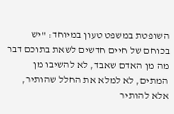השופטת במשפט טעון במיוחד: "יש בכוחם של חיים חדשים לשאת בתוכם דבר מה מן האדם שאבד, לא להשיבו מן המתים, לא למלא את החלל שהותיר, אלא להותיר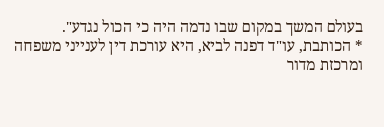בעולם המשך במקום שבו נדמה היה כי הכול נגדע".
* הכותבת, עו"ד דפנה לביא, היא עורכת דין לענייני משפחה ומרכזת מדור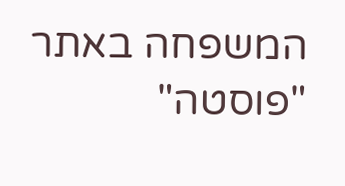המשפחה באתר "פוסטה"